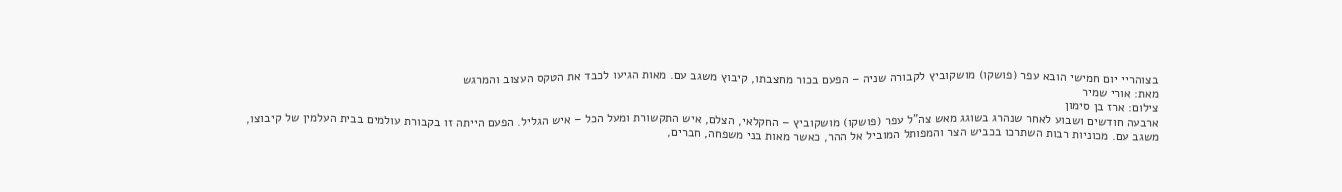בצוהריי יום חמישי הובא עפר (פושקו) מושקוביץ לקבורה שניה – הפעם בכור מחצבתו, קיבוץ משגב עם. מאות הגיעו לכבד את הטקס העצוב והמרגש
מאת: אורי שמיר
צילום: ארז בן סימון
ארבעה חודשים ושבוע לאחר שנהרג בשוגג מאש צה"ל עפר (פושקו) מושקוביץ – החקלאי, הצלם, איש התקשורת ומעל הכל – איש הגליל. הפעם הייתה זו בקבורת עולמים בבית העלמין של קיבוצו, משגב עם. מכוניות רבות השתרכו בכביש הצר והמפותל המוביל אל ההר, כאשר מאות בני משפחה, חברים,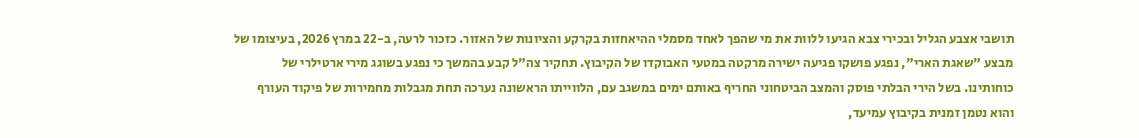תושבי אצבע הגליל ובכירי צבא הגיעו ללוות את מי שהפך לאחד מסמלי ההיאחזות בקרקע והציונות של האזור. כזכור לרעה, ב-22 במרץ 2026, בעיצומו של מבצע "שאגת הארי", נפגע פושקו פגיעה ישירה מרקטה במטעי האבוקדו של הקיבוץ. תחקיר צה"ל קבע בהמשך כי נפגע בשוגג מירי ארטילרי של כוחותינו. בשל הירי הבלתי פוסק והמצב הביטחוני החריף באותם ימים במשגב עם, הלווייתו הראשונה נערכה תחת מגבלות מחמירות של פיקוד העורף והוא נטמן זמנית בקיבוץ עמיעד,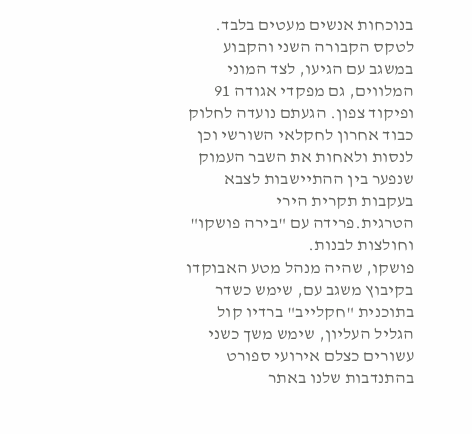בנוכחות אנשים מעטים בלבד. לטקס הקבורה השני והקבוע במשגב עם הגיעו, לצד המוני המלווים, גם מפקדי אגודה 91 ופיקוד צפון. הגעתם נועדה לחלוק כבוד אחרון לחקלאי השורשי וכן לנסות ולאחות את השבר העמוק שנפער בין ההתיישבות לצבא בעקבות תקרית הירי הטרגית.פרידה עם "בירה פושקו" וחולצות לבנות.
פושקו, שהיה מנהל מטע האבוקדו בקיבוץ משגב עם, שימש כשדר בתוכנית "חקלייב" ברדיו קול הגליל העליון, שימש משך כשני עשורים כצלם אירועי ספורט בהתנדבות שלנו באתר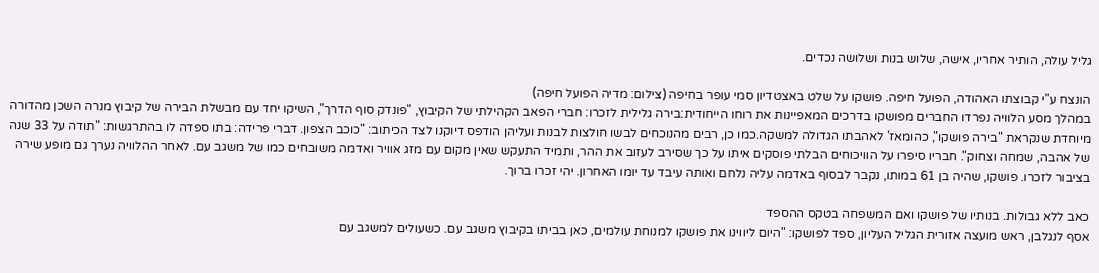גליל עולה, הותיר אחריו, אישה, שלוש בנות ושלושה נכדים.

הונצח ע"י קבוצתו האהודה, הפועל חיפה. פושקו על שלט באצטדיון סמי עופר בחיפה (צילום: מדיה הפועל חיפה)
במהלך מסע הלוויה נפרדו החברים מפושקו בדרכים המאפיינות את רוחו הייחודית:בירה גלילית לזכרו: חברי הפאב הקהילתי של הקיבוץ, "פונדק סוף הדרך", השיקו יחד עם מבשלת הבירה של קיבוץ מנרה השכן מהדורה מיוחדת שנקראת "בירה פושקו", כהומאז' לאהבתו הגדולה למשקה.כמו כן, רבים מהנוכחים לבשו חולצות לבנות ועליהן הודפס דיוקנו לצד הכיתוב: "כוכב הצפון. דברי פרידה: בתו ספדה לו בהתרגשות: "תודה על 33 שנה של אהבה, שמחה וצחוק". חבריו סיפרו על הוויכוחים הבלתי פוסקים איתו על כך שסירב לעזוב את ההר, ותמיד התעקש שאין מקום עם מזג אוויר ואדמה משובחים כמו של משגב עם. לאחר ההלוויה נערך גם מופע שירה בציבור לזכרו. פושקו, שהיה בן 61 במותו, נקבר לבסוף באדמה עליה נלחם ואותה עיבד עד יומו האחרון. יהי זכרו ברוך.

כאב ללא גבולות. בנותיו של פושקו ואם המשפחה בטקס ההספד
אסף לנגלבן, ראש מועצה אזורית הגליל העליון, ספד לפושקו: "היום ליווינו את פושקו למנוחת עולמים, כאן בביתו בקיבוץ משגב עם. כשעולים למשגב עם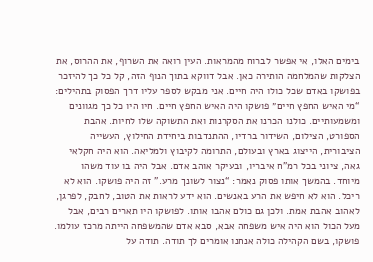בימים האלו, אי אפשר לברוח מהמראות. העין רואה את השרוף, את ההרוס, את הצלקות שהמלחמה הותירה כאן. אבל דווקא בתוך הנוף הזה, קל כל כך להיזכר בפושקו באדם שכל כולו היה חיים. אני מבקש לספר עליו דרך הפסוק בתהילים: “מי האיש החפץ חיים״ פושקו היה האיש החפץ חיים. חיו היו כל כך מגוונים ומשמעותיים. כולנו הכרנו את הסקרנות ואת התשוקה שלו לחיות. אהבת הספורט, הצילום, השידור ברדיו, ההתנדבות ביחידת החילוץ, העשייה הציבורית, הייצוג בארץ ובעולם, התרומה לקיבוץ ולמליאה. הוא היה חקלאי גאה, ציוני בכל רמ”ח איבריו, ובעיקר אוהב אדם. אבל היה בו עוד משהו מיוחד. בהמשך אותו פסוק נאמר: “נצור לשונך מרע.” זה היה פושקו. הוא לא ריכל. הוא לא חיפש את הרע באנשים. הוא ידע לראות את הטוב, לחבק, לפרגן, לאהוב אהבת אמת. ולכן גם כולם אהבו אותו. לפושקו היו תארים רבים, אבל מעל הכול הוא היה איש משפחה אבא, סבא אדם שהמשפחה הייתה מרכז עולמו. פושקו, בשם הקהילה כולה אנחנו אומרים לך תודה. תודה על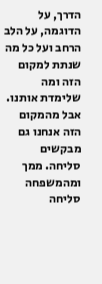הדרך, על הדוגמה, על הלב הרחב ועל כל מה שנתת למקום הזה ומה שלימדת אותנו. אבל מהמקום הזה אנחנו גם מבקשים סליחה. ממך ומהמשפחה סליחה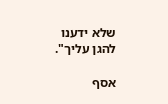שלא ידענו להגן עליך".

אסף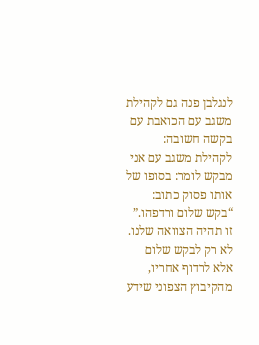לנגלבן פנה גם לקהילת משגב עם הכואבת עם בקשה חשובה: לקהילת משגב עם אני מבקש לומר: בסופו של אותו פסוק כתוב: “בקש שלום ורדפהו.” זו תהיה הצוואה שלנו. לא רק לבקש שלום אלא לרדוף אחריו, מהקיבוץ הצפוני שידע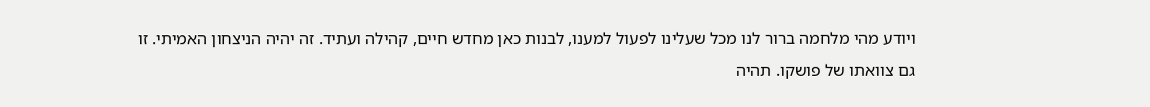ויודע מהי מלחמה ברור לנו מכל שעלינו לפעול למענו, לבנות כאן מחדש חיים, קהילה ועתיד. זה יהיה הניצחון האמיתי. זו גם צוואתו של פושקו. תהיה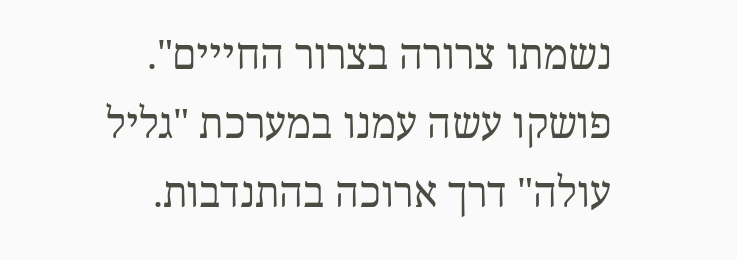נשמתו צרורה בצרור החייים".
פושקו עשה עמנו במערכת "גליל עולה" דרך ארוכה בהתנדבות.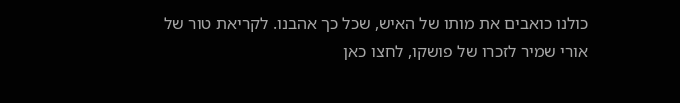כולנו כואבים את מותו של האיש, שכל כך אהבנו. לקריאת טור של אורי שמיר לזכרו של פושקו, לחצו כאן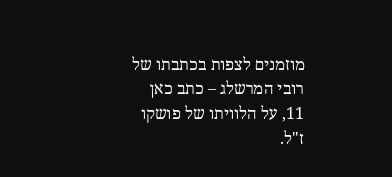מוזמנים לצפות בכתבתו של רובי המרשלג – כתב כאן 11, על הלוויתו של פושקו ז"ל.